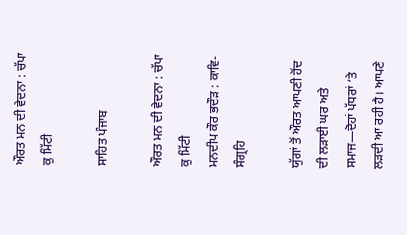ਔਰਤ ਮਨ ਦੀ ਵੇਦਨਾ : ਚੱਪਾ ਕੁ ਮਿੱਟੀ

ਸਾਹਿਤ ਪੰਜਾਬ

ਔਰਤ ਮਨ ਦੀ ਵੇਦਨਾ : ਚੱਪਾ ਕੁ ਮਿੱਟੀ
ਮਨਦੀਪ ਕੌਰ ਭਦੌੜ : ਕਾਵਿ-ਸੰਗ੍ਰਹਿ

ਯੁੱਗਾਂ ਤੋਂ ਔਰਤ ਆਪਣੀ ਹੋਂਦ ਦੀ ਲੜਾਈ ਘਰ ਅਤੇ ਸਮਾਜ—ਦੋਹਾਂ ਪੱਧਰਾਂ ‘ਤੇ ਲੜਦੀ ਆ ਰਹੀ ਹੈ। ਆਪਣੇ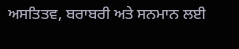ਅਸਤਿਤਵ, ਬਰਾਬਰੀ ਅਤੇ ਸਨਮਾਨ ਲਈ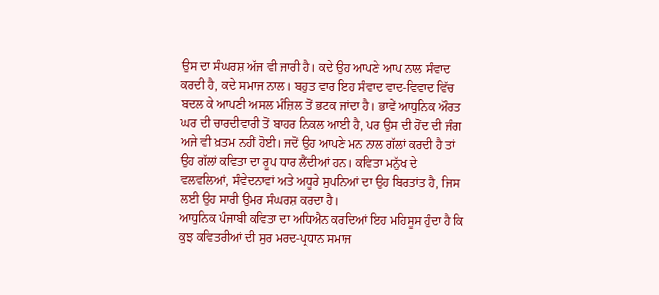ਉਸ ਦਾ ਸੰਘਰਸ਼ ਅੱਜ ਵੀ ਜਾਰੀ ਹੈ। ਕਦੇ ਉਹ ਆਪਣੇ ਆਪ ਨਾਲ ਸੰਵਾਦ ਕਰਦੀ ਹੈ, ਕਦੇ ਸਮਾਜ ਨਾਲ। ਬਹੁਤ ਵਾਰ ਇਹ ਸੰਵਾਦ ਵਾਦ-ਵਿਵਾਦ ਵਿੱਚ ਬਦਲ ਕੇ ਆਪਣੀ ਅਸਲ ਮੰਜ਼ਿਲ ਤੋਂ ਭਟਕ ਜਾਂਦਾ ਹੈ। ਭਾਵੇਂ ਆਧੁਨਿਕ ਔਰਤ ਘਰ ਦੀ ਚਾਰਦੀਵਾਰੀ ਤੋਂ ਬਾਹਰ ਨਿਕਲ ਆਈ ਹੈ, ਪਰ ਉਸ ਦੀ ਹੋਂਦ ਦੀ ਜੰਗ ਅਜੇ ਵੀ ਖ਼ਤਮ ਨਹੀਂ ਹੋਈ। ਜਦੋਂ ਉਹ ਆਪਣੇ ਮਨ ਨਾਲ ਗੱਲਾਂ ਕਰਦੀ ਹੈ ਤਾਂ ਉਹ ਗੱਲਾਂ ਕਵਿਤਾ ਦਾ ਰੂਪ ਧਾਰ ਲੈਂਦੀਆਂ ਹਨ। ਕਵਿਤਾ ਮਨੁੱਖ ਦੇ ਵਲਵਲਿਆਂ, ਸੰਵੇਦਨਾਵਾਂ ਅਤੇ ਅਧੂਰੇ ਸੁਪਨਿਆਂ ਦਾ ਉਹ ਬਿਰਤਾਂਤ ਹੈ, ਜਿਸ ਲਈ ਉਹ ਸਾਰੀ ਉਮਰ ਸੰਘਰਸ਼ ਕਰਦਾ ਹੈ।
ਆਧੁਨਿਕ ਪੰਜਾਬੀ ਕਵਿਤਾ ਦਾ ਅਧਿਐਨ ਕਰਦਿਆਂ ਇਹ ਮਹਿਸੂਸ ਹੁੰਦਾ ਹੈ ਕਿ ਕੁਝ ਕਵਿਤਰੀਆਂ ਦੀ ਸੁਰ ਮਰਦ-ਪ੍ਰਧਾਨ ਸਮਾਜ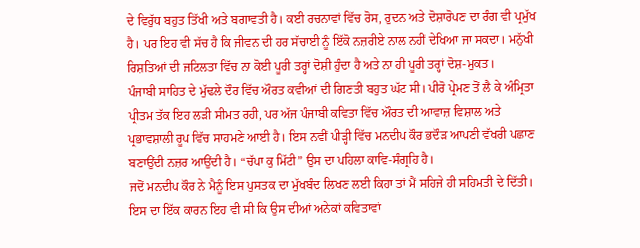ਦੇ ਵਿਰੁੱਧ ਬਹੁਤ ਤਿੱਖੀ ਅਤੇ ਬਗਾਵਤੀ ਹੈ। ਕਈ ਰਚਨਾਵਾਂ ਵਿੱਚ ਰੋਸ, ਰੁਦਨ ਅਤੇ ਦੋਸ਼ਾਰੋਪਣ ਦਾ ਰੰਗ ਵੀ ਪ੍ਰਮੁੱਖ ਹੈ। ਪਰ ਇਹ ਵੀ ਸੱਚ ਹੈ ਕਿ ਜੀਵਨ ਦੀ ਹਰ ਸੱਚਾਈ ਨੂੰ ਇੱਕੋ ਨਜ਼ਰੀਏ ਨਾਲ ਨਹੀਂ ਦੇਖਿਆ ਜਾ ਸਕਦਾ। ਮਨੁੱਖੀ ਰਿਸ਼ਤਿਆਂ ਦੀ ਜਟਿਲਤਾ ਵਿੱਚ ਨਾ ਕੋਈ ਪੂਰੀ ਤਰ੍ਹਾਂ ਦੋਸ਼ੀ ਹੁੰਦਾ ਹੈ ਅਤੇ ਨਾ ਹੀ ਪੂਰੀ ਤਰ੍ਹਾਂ ਦੋਸ਼-ਮੁਕਤ।
ਪੰਜਾਬੀ ਸਾਹਿਤ ਦੇ ਮੁੱਢਲੇ ਦੌਰ ਵਿੱਚ ਔਰਤ ਕਵੀਆਂ ਦੀ ਗਿਣਤੀ ਬਹੁਤ ਘੱਟ ਸੀ। ਪੀਰੋ ਪ੍ਰੇਮਣ ਤੋਂ ਲੈ ਕੇ ਅੰਮ੍ਰਿਤਾ ਪ੍ਰੀਤਮ ਤੱਕ ਇਹ ਲੜੀ ਸੀਮਤ ਰਹੀ, ਪਰ ਅੱਜ ਪੰਜਾਬੀ ਕਵਿਤਾ ਵਿੱਚ ਔਰਤ ਦੀ ਆਵਾਜ਼ ਵਿਸ਼ਾਲ ਅਤੇ ਪ੍ਰਭਾਵਸ਼ਾਲੀ ਰੂਪ ਵਿੱਚ ਸਾਹਮਣੇ ਆਈ ਹੈ। ਇਸ ਨਵੀਂ ਪੀੜ੍ਹੀ ਵਿੱਚ ਮਨਦੀਪ ਕੌਰ ਭਦੌੜ ਆਪਣੀ ਵੱਖਰੀ ਪਛਾਣ ਬਣਾਉਂਦੀ ਨਜ਼ਰ ਆਉਂਦੀ ਹੈ। “ਚੱਪਾ ਕੁ ਮਿੱਟੀ” ਉਸ ਦਾ ਪਹਿਲਾ ਕਾਵਿ-ਸੰਗ੍ਰਹਿ ਹੈ।
ਜਦੋਂ ਮਨਦੀਪ ਕੌਰ ਨੇ ਮੈਨੂੰ ਇਸ ਪੁਸਤਕ ਦਾ ਮੁੱਖਬੰਦ ਲਿਖਣ ਲਈ ਕਿਹਾ ਤਾਂ ਮੈਂ ਸਹਿਜੇ ਹੀ ਸਹਿਮਤੀ ਦੇ ਦਿੱਤੀ। ਇਸ ਦਾ ਇੱਕ ਕਾਰਨ ਇਹ ਵੀ ਸੀ ਕਿ ਉਸ ਦੀਆਂ ਅਨੇਕਾਂ ਕਵਿਤਾਵਾਂ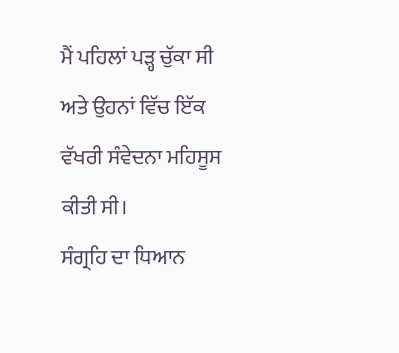ਮੈਂ ਪਹਿਲਾਂ ਪੜ੍ਹ ਚੁੱਕਾ ਸੀ ਅਤੇ ਉਹਨਾਂ ਵਿੱਚ ਇੱਕ ਵੱਖਰੀ ਸੰਵੇਦਨਾ ਮਹਿਸੂਸ ਕੀਤੀ ਸੀ।
ਸੰਗ੍ਰਹਿ ਦਾ ਧਿਆਨ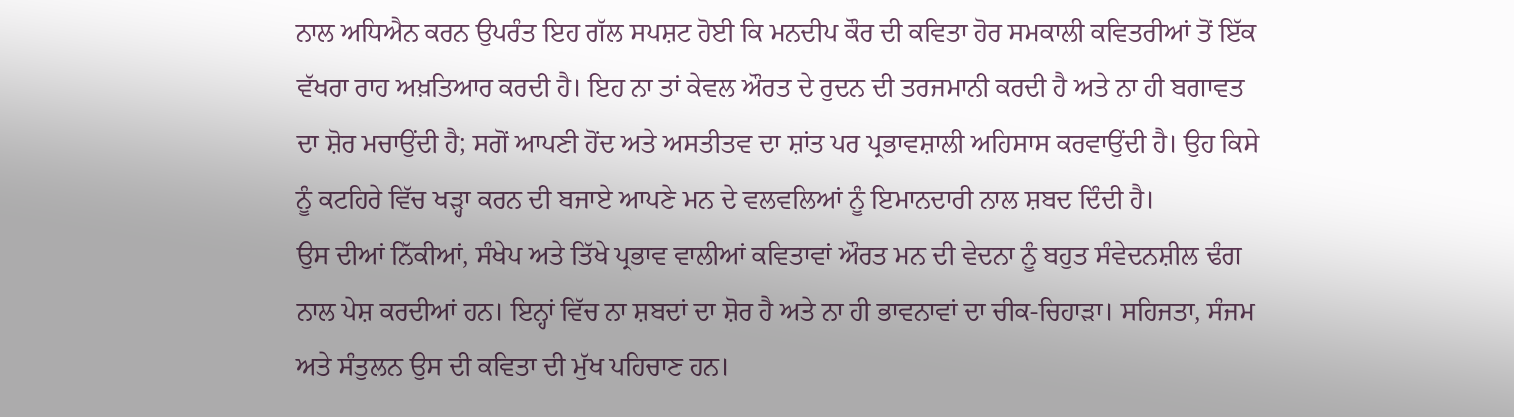ਨਾਲ ਅਧਿਐਨ ਕਰਨ ਉਪਰੰਤ ਇਹ ਗੱਲ ਸਪਸ਼ਟ ਹੋਈ ਕਿ ਮਨਦੀਪ ਕੌਰ ਦੀ ਕਵਿਤਾ ਹੋਰ ਸਮਕਾਲੀ ਕਵਿਤਰੀਆਂ ਤੋਂ ਇੱਕ ਵੱਖਰਾ ਰਾਹ ਅਖ਼ਤਿਆਰ ਕਰਦੀ ਹੈ। ਇਹ ਨਾ ਤਾਂ ਕੇਵਲ ਔਰਤ ਦੇ ਰੁਦਨ ਦੀ ਤਰਜਮਾਨੀ ਕਰਦੀ ਹੈ ਅਤੇ ਨਾ ਹੀ ਬਗਾਵਤ ਦਾ ਸ਼ੋਰ ਮਚਾਉਂਦੀ ਹੈ; ਸਗੋਂ ਆਪਣੀ ਹੋਂਦ ਅਤੇ ਅਸਤੀਤਵ ਦਾ ਸ਼ਾਂਤ ਪਰ ਪ੍ਰਭਾਵਸ਼ਾਲੀ ਅਹਿਸਾਸ ਕਰਵਾਉਂਦੀ ਹੈ। ਉਹ ਕਿਸੇ ਨੂੰ ਕਟਹਿਰੇ ਵਿੱਚ ਖੜ੍ਹਾ ਕਰਨ ਦੀ ਬਜਾਏ ਆਪਣੇ ਮਨ ਦੇ ਵਲਵਲਿਆਂ ਨੂੰ ਇਮਾਨਦਾਰੀ ਨਾਲ ਸ਼ਬਦ ਦਿੰਦੀ ਹੈ।
ਉਸ ਦੀਆਂ ਨਿੱਕੀਆਂ, ਸੰਖੇਪ ਅਤੇ ਤਿੱਖੇ ਪ੍ਰਭਾਵ ਵਾਲੀਆਂ ਕਵਿਤਾਵਾਂ ਔਰਤ ਮਨ ਦੀ ਵੇਦਨਾ ਨੂੰ ਬਹੁਤ ਸੰਵੇਦਨਸ਼ੀਲ ਢੰਗ ਨਾਲ ਪੇਸ਼ ਕਰਦੀਆਂ ਹਨ। ਇਨ੍ਹਾਂ ਵਿੱਚ ਨਾ ਸ਼ਬਦਾਂ ਦਾ ਸ਼ੋਰ ਹੈ ਅਤੇ ਨਾ ਹੀ ਭਾਵਨਾਵਾਂ ਦਾ ਚੀਕ-ਚਿਹਾੜਾ। ਸਹਿਜਤਾ, ਸੰਜਮ ਅਤੇ ਸੰਤੁਲਨ ਉਸ ਦੀ ਕਵਿਤਾ ਦੀ ਮੁੱਖ ਪਹਿਚਾਣ ਹਨ।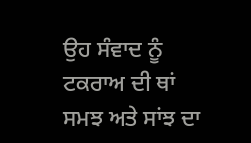ਉਹ ਸੰਵਾਦ ਨੂੰ ਟਕਰਾਅ ਦੀ ਥਾਂ ਸਮਝ ਅਤੇ ਸਾਂਝ ਦਾ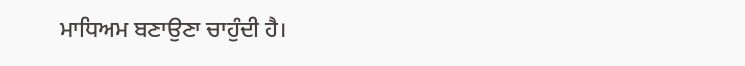ਮਾਧਿਅਮ ਬਣਾਉਣਾ ਚਾਹੁੰਦੀ ਹੈ।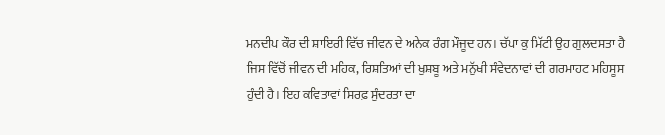ਮਨਦੀਪ ਕੌਰ ਦੀ ਸ਼ਾਇਰੀ ਵਿੱਚ ਜੀਵਨ ਦੇ ਅਨੇਕ ਰੰਗ ਮੌਜੂਦ ਹਨ। ਚੱਪਾ ਕੁ ਮਿੱਟੀ ਉਹ ਗੁਲਦਸਤਾ ਹੈ ਜਿਸ ਵਿੱਚੋਂ ਜੀਵਨ ਦੀ ਮਹਿਕ, ਰਿਸ਼ਤਿਆਂ ਦੀ ਖੁਸ਼ਬੂ ਅਤੇ ਮਨੁੱਖੀ ਸੰਵੇਦਨਾਵਾਂ ਦੀ ਗਰਮਾਹਟ ਮਹਿਸੂਸ ਹੁੰਦੀ ਹੈ। ਇਹ ਕਵਿਤਾਵਾਂ ਸਿਰਫ਼ ਸੁੰਦਰਤਾ ਦਾ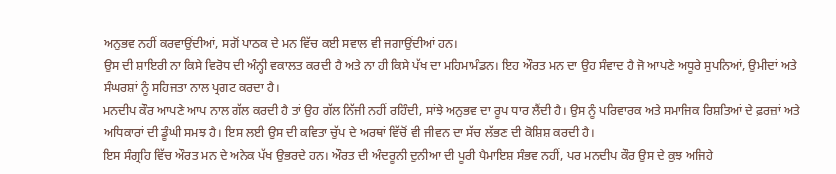ਅਨੁਭਵ ਨਹੀਂ ਕਰਵਾਉਂਦੀਆਂ, ਸਗੋਂ ਪਾਠਕ ਦੇ ਮਨ ਵਿੱਚ ਕਈ ਸਵਾਲ ਵੀ ਜਗਾਉਂਦੀਆਂ ਹਨ।
ਉਸ ਦੀ ਸ਼ਾਇਰੀ ਨਾ ਕਿਸੇ ਵਿਰੋਧ ਦੀ ਅੰਨ੍ਹੀ ਵਕਾਲਤ ਕਰਦੀ ਹੈ ਅਤੇ ਨਾ ਹੀ ਕਿਸੇ ਪੱਖ ਦਾ ਮਹਿਮਾਮੰਡਨ। ਇਹ ਔਰਤ ਮਨ ਦਾ ਉਹ ਸੰਵਾਦ ਹੈ ਜੋ ਆਪਣੇ ਅਧੂਰੇ ਸੁਪਨਿਆਂ, ਉਮੀਦਾਂ ਅਤੇ ਸੰਘਰਸ਼ਾਂ ਨੂੰ ਸਹਿਜਤਾ ਨਾਲ ਪ੍ਰਗਟ ਕਰਦਾ ਹੈ।
ਮਨਦੀਪ ਕੌਰ ਆਪਣੇ ਆਪ ਨਾਲ ਗੱਲ ਕਰਦੀ ਹੈ ਤਾਂ ਉਹ ਗੱਲ ਨਿੱਜੀ ਨਹੀਂ ਰਹਿੰਦੀ, ਸਾਂਝੇ ਅਨੁਭਵ ਦਾ ਰੂਪ ਧਾਰ ਲੈਂਦੀ ਹੈ। ਉਸ ਨੂੰ ਪਰਿਵਾਰਕ ਅਤੇ ਸਮਾਜਿਕ ਰਿਸ਼ਤਿਆਂ ਦੇ ਫ਼ਰਜ਼ਾਂ ਅਤੇ ਅਧਿਕਾਰਾਂ ਦੀ ਡੂੰਘੀ ਸਮਝ ਹੈ। ਇਸ ਲਈ ਉਸ ਦੀ ਕਵਿਤਾ ਚੁੱਪ ਦੇ ਅਰਥਾਂ ਵਿੱਚੋਂ ਵੀ ਜੀਵਨ ਦਾ ਸੱਚ ਲੱਭਣ ਦੀ ਕੋਸ਼ਿਸ਼ ਕਰਦੀ ਹੈ।
ਇਸ ਸੰਗ੍ਰਹਿ ਵਿੱਚ ਔਰਤ ਮਨ ਦੇ ਅਨੇਕ ਪੱਖ ਉਭਰਦੇ ਹਨ। ਔਰਤ ਦੀ ਅੰਦਰੂਨੀ ਦੁਨੀਆ ਦੀ ਪੂਰੀ ਪੈਮਾਇਸ਼ ਸੰਭਵ ਨਹੀਂ, ਪਰ ਮਨਦੀਪ ਕੌਰ ਉਸ ਦੇ ਕੁਝ ਅਜਿਹੇ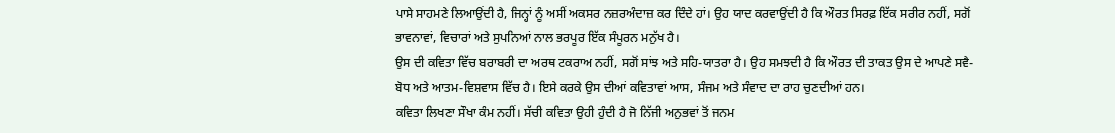ਪਾਸੇ ਸਾਹਮਣੇ ਲਿਆਉਂਦੀ ਹੈ, ਜਿਨ੍ਹਾਂ ਨੂੰ ਅਸੀਂ ਅਕਸਰ ਨਜ਼ਰਅੰਦਾਜ਼ ਕਰ ਦਿੰਦੇ ਹਾਂ। ਉਹ ਯਾਦ ਕਰਵਾਉਂਦੀ ਹੈ ਕਿ ਔਰਤ ਸਿਰਫ਼ ਇੱਕ ਸਰੀਰ ਨਹੀਂ, ਸਗੋਂ ਭਾਵਨਾਵਾਂ, ਵਿਚਾਰਾਂ ਅਤੇ ਸੁਪਨਿਆਂ ਨਾਲ ਭਰਪੂਰ ਇੱਕ ਸੰਪੂਰਨ ਮਨੁੱਖ ਹੈ।
ਉਸ ਦੀ ਕਵਿਤਾ ਵਿੱਚ ਬਰਾਬਰੀ ਦਾ ਅਰਥ ਟਕਰਾਅ ਨਹੀਂ, ਸਗੋਂ ਸਾਂਝ ਅਤੇ ਸਹਿ-ਯਾਤਰਾ ਹੈ। ਉਹ ਸਮਝਦੀ ਹੈ ਕਿ ਔਰਤ ਦੀ ਤਾਕਤ ਉਸ ਦੇ ਆਪਣੇ ਸਵੈ-ਬੋਧ ਅਤੇ ਆਤਮ-ਵਿਸ਼ਵਾਸ ਵਿੱਚ ਹੈ। ਇਸੇ ਕਰਕੇ ਉਸ ਦੀਆਂ ਕਵਿਤਾਵਾਂ ਆਸ, ਸੰਜਮ ਅਤੇ ਸੰਵਾਦ ਦਾ ਰਾਹ ਚੁਣਦੀਆਂ ਹਨ।
ਕਵਿਤਾ ਲਿਖਣਾ ਸੌਖਾ ਕੰਮ ਨਹੀਂ। ਸੱਚੀ ਕਵਿਤਾ ਉਹੀ ਹੁੰਦੀ ਹੈ ਜੋ ਨਿੱਜੀ ਅਨੁਭਵਾਂ ਤੋਂ ਜਨਮ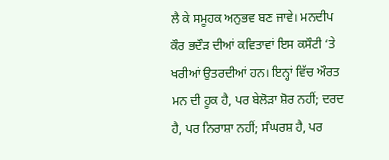ਲੈ ਕੇ ਸਮੂਹਕ ਅਨੁਭਵ ਬਣ ਜਾਵੇ। ਮਨਦੀਪ ਕੌਰ ਭਦੌੜ ਦੀਆਂ ਕਵਿਤਾਵਾਂ ਇਸ ਕਸੌਟੀ ‘ਤੇ ਖਰੀਆਂ ਉਤਰਦੀਆਂ ਹਨ। ਇਨ੍ਹਾਂ ਵਿੱਚ ਔਰਤ ਮਨ ਦੀ ਹੂਕ ਹੈ, ਪਰ ਬੇਲੋੜਾ ਸ਼ੋਰ ਨਹੀਂ; ਦਰਦ ਹੈ, ਪਰ ਨਿਰਾਸ਼ਾ ਨਹੀਂ; ਸੰਘਰਸ਼ ਹੈ, ਪਰ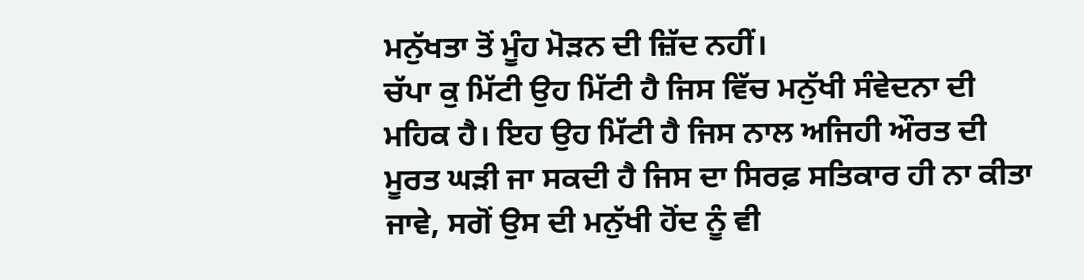ਮਨੁੱਖਤਾ ਤੋਂ ਮੂੰਹ ਮੋੜਨ ਦੀ ਜ਼ਿੱਦ ਨਹੀਂ।
ਚੱਪਾ ਕੁ ਮਿੱਟੀ ਉਹ ਮਿੱਟੀ ਹੈ ਜਿਸ ਵਿੱਚ ਮਨੁੱਖੀ ਸੰਵੇਦਨਾ ਦੀ ਮਹਿਕ ਹੈ। ਇਹ ਉਹ ਮਿੱਟੀ ਹੈ ਜਿਸ ਨਾਲ ਅਜਿਹੀ ਔਰਤ ਦੀ ਮੂਰਤ ਘੜੀ ਜਾ ਸਕਦੀ ਹੈ ਜਿਸ ਦਾ ਸਿਰਫ਼ ਸਤਿਕਾਰ ਹੀ ਨਾ ਕੀਤਾ ਜਾਵੇ, ਸਗੋਂ ਉਸ ਦੀ ਮਨੁੱਖੀ ਹੋਂਦ ਨੂੰ ਵੀ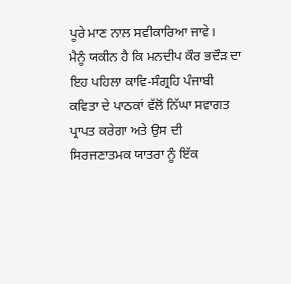ਪੂਰੇ ਮਾਣ ਨਾਲ ਸਵੀਕਾਰਿਆ ਜਾਵੇ।
ਮੈਨੂੰ ਯਕੀਨ ਹੈ ਕਿ ਮਨਦੀਪ ਕੌਰ ਭਦੌੜ ਦਾ ਇਹ ਪਹਿਲਾ ਕਾਵਿ-ਸੰਗ੍ਰਹਿ ਪੰਜਾਬੀ ਕਵਿਤਾ ਦੇ ਪਾਠਕਾਂ ਵੱਲੋਂ ਨਿੱਘਾ ਸਵਾਗਤ ਪ੍ਰਾਪਤ ਕਰੇਗਾ ਅਤੇ ਉਸ ਦੀ ਸਿਰਜਣਾਤਮਕ ਯਾਤਰਾ ਨੂੰ ਇੱਕ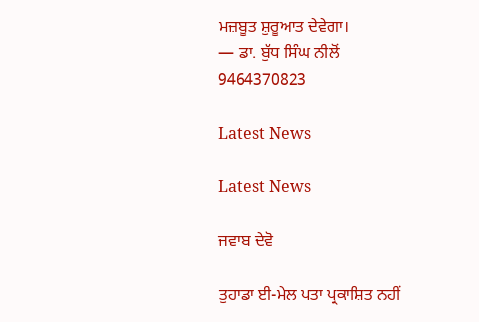ਮਜ਼ਬੂਤ ਸ਼ੁਰੂਆਤ ਦੇਵੇਗਾ।
— ਡਾ. ਬੁੱਧ ਸਿੰਘ ਨੀਲੋਂ
9464370823

Latest News

Latest News

ਜਵਾਬ ਦੇਵੋ

ਤੁਹਾਡਾ ਈ-ਮੇਲ ਪਤਾ ਪ੍ਰਕਾਸ਼ਿਤ ਨਹੀਂ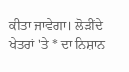ਕੀਤਾ ਜਾਵੇਗਾ। ਲੋੜੀਂਦੇ ਖੇਤਰਾਂ 'ਤੇ * ਦਾ ਨਿਸ਼ਾਨ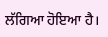ਲੱਗਿਆ ਹੋਇਆ ਹੈ।